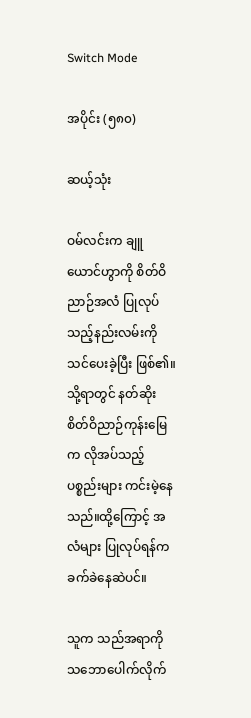Switch Mode

အပိုင်း (၅၈၀)

ဆယ့်သုံး

ဝမ်လင်းက ချူယောင်ဟွာကို စိတ်ဝိညာဉ်အလံ ပြုလုပ်သည့်နည်းလမ်းကို သင်ပေးခဲ့ပြီး ဖြစ်၏။ သို့ရာတွင် နတ်ဆိုးစိတ်ဝိညာဉ်ကုန်းမြေက လိုအပ်သည့် ပစ္စည်းများ ကင်းမဲ့နေသည်။ထို့ကြောင့် အလံများ ပြုလုပ်ရန်က ခက်ခဲနေဆဲပင်။

သူက သည်အရာကို သဘောပေါက်လိုက်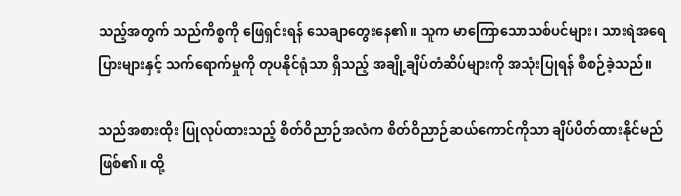သည့်အတွက် သည်ကိစ္စကို ဖြေရှင်းရန် သေချာတွေးနေ၏။ သူက မာကြောသောသစ်ပင်များ၊ သားရဲအရေပြားများနှင့် သက်ရောက်မှုကို တုပနိုင်ရုံသာ ရှိသည့် အချို့ချိပ်တံဆိပ်များကို အသုံးပြုရန် စီစဉ်ခဲ့သည်။

သည်အစားထိုး ပြုလုပ်ထားသည့် စိတ်ဝိညာဉ်အလံက စိတ်ဝိညာဉ်ဆယ်ကောင်ကိုသာ ချိပ်ပိတ်ထားနိုင်မည် ဖြစ်၏။ ထို့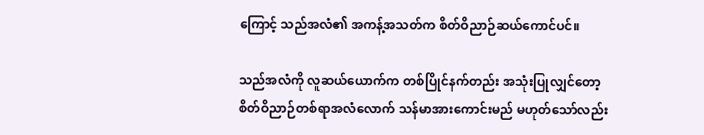ကြောင့် သည်အလံ၏ အကန့်အသတ်က စိတ်ဝိညာဉ်ဆယ်ကောင်ပင်။

သည်အလံကို လူဆယ်ယောက်က တစ်ပြိုင်နက်တည်း အသုံးပြုလျှင်တော့ စိတ်ဝိညာဉ်တစ်ရာအလံလောက် သန်မာအားကောင်းမည် မဟုတ်သော်လည်း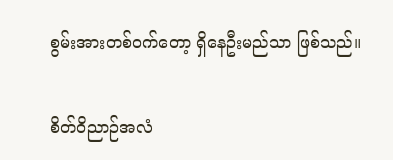စွမ်းအားတစ်ဝက်တော့ ရှိနေဦးမည်သာ ဖြစ်သည်။

စိတ်ဝိညာဉ်အလံ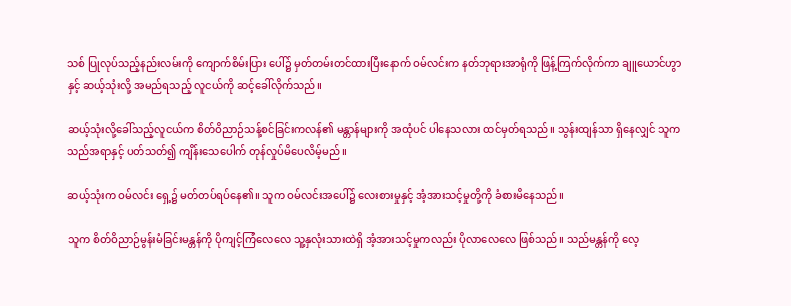သစ် ပြုလုပ်သည့်နည်းလမ်းကို ကျောက်စိမ်းပြား ပေါ်၌ မှတ်တမ်းတင်ထားပြီးနောက် ဝမ်လင်းက နတ်ဘုရားအာရုံကို ဖြန့်ကြက်လိုက်ကာ ချူယောင်ဟွာနှင့် ဆယ့်သုံးလို့ အမည်ရသည့် လူငယ်ကို ဆင့်ခေါ်လိုက်သည်။

ဆယ့်သုံးလို့ခေါ်သည့်လူငယ်က စိတ်ဝိညာဉ်သန့်စင်ခြင်းကလန်၏ မန္တာန်များကို အထုံပင် ပါနေသလား ထင်မှတ်ရသည်။ သွန်းထျန်သာ ရှိနေလျှင် သူက သည်အရာနှင့် ပတ်သတ်၍ ကျိန်းသေပေါက် တုန်လှုပ်မိပေလိမ့်မည်။

ဆယ့်သုံးက ဝမ်လင်း ရှေ့၌ မတ်တပ်ရပ်နေ၏။ သူက ဝမ်လင်းအပေါ်၌ လေးစားမှုနှင့် အံ့အားသင့်မှုတို့ကို ခံစားမိနေသည်။

သူက စိတ်ဝိညာဉ်မွန်းမံခြင်းမန္တန်ကို ပိုကျင့်ကြံလေလေ သူ့နှလုံးသားထဲရှိ အံ့အားသင့်မှုကလည်း ပိုလာလေလေ ဖြစ်သည်။ သည်မန္တန်ကို လေ့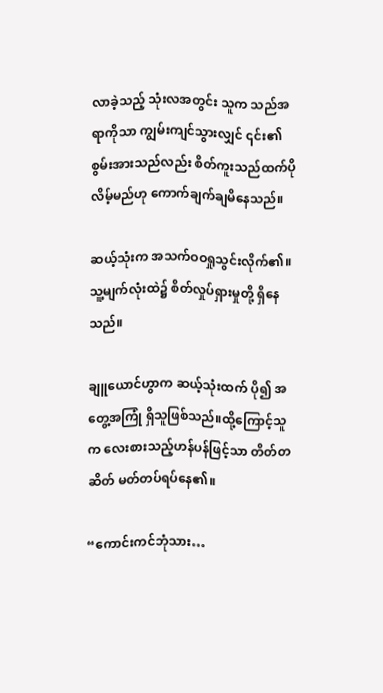လာခဲ့သည့် သုံးလအတွင်း သူက သည်အရာကိုသာ ကျွမ်းကျင်သွားလျှင် ၎င်း၏စွမ်းအားသည်လည်း စိတ်ကူးသည်ထက်ပိုလိမ့်မည်ဟု ကောက်ချက်ချမိနေသည်။

ဆယ့်သုံးက အသက်ဝဝရှုသွင်းလိုက်၏။ သူ့မျက်လုံးထဲ၌ စိတ်လှုပ်ရှားမှုတို့ ရှိနေသည်။

ချူယောင်ဟွာက ဆယ့်သုံးထက် ပို၍ အတွေ့အကြုံ ရှိသူဖြစ်သည်။ထို့ကြောင့်သူက လေးစားသည့်ဟန်ပန်ဖြင့်သာ တိတ်တဆိတ် မတ်တပ်ရပ်နေ၏။

“ကောင်းကင်ဘုံသား…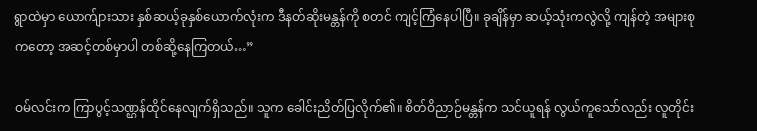ရွာထဲမှာ ယောက်ျားသား နှစ်ဆယ့်ခုနှစ်ယောက်လုံးက ဒီနတ်ဆိုးမန္တန်ကို စတင် ကျင့်ကြံနေပါပြီ။ ခုချိန်မှာ ဆယ့်သုံးကလွဲလို့ ကျန်တဲ့ အများစုကတော့ အဆင့်တစ်မှာပါ တစ်ဆို့နေကြတယ်…”

ဝမ်လင်းက ကြာပွင့်သဏ္ဌန်ထိုင်နေလျက်ရှိသည်။ သူက ခေါင်းညိတ်ပြလိုက်၏။ စိတ်ဝိညာဉ်မန္တန်က သင်ယူရန် လွယ်ကူသော်လည်း လူတိုင်း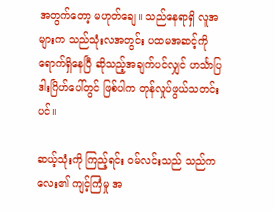အတွက်တော့ မဟုတ်ချေ။ သည်နေရာရှိ လူအများက သည်သုံးလအတွင်း ပထမအဆင့်ကို ရောက်ရှိနေပြီ ဆိုသည့်အချက်ပင်လျှင် ဟင်္သာပြဒါးဂြိဟ်ပေါ်တွင် ဖြစ်ပါက တုန်လှုပ်ဖွယ်သတင်းပင်။

ဆယ့်သုံးကို ကြည့်ရင်း ဝမ်လင်းသည် သည်ကလေး၏ ကျင့်ကြံမှု အ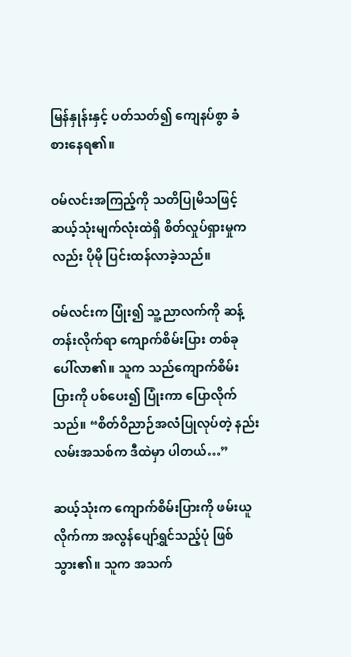မြန်နှုန်းနှင့် ပတ်သတ်၍ ကျေနပ်စွာ ခံစားနေရ၏။

ဝမ်လင်းအကြည့်ကို သတိပြုမိသဖြင့် ဆယ့်သုံးမျက်လုံးထဲရှိ စိတ်လှုပ်ရှားမှုကလည်း ပိုမို ပြင်းထန်လာခဲ့သည်။

ဝမ်လင်းက ပြုံး၍ သူ့ညာလက်ကို ဆန့်တန်းလိုက်ရာ ကျောက်စိမ်းပြား တစ်ခု ပေါ်လာ၏။ သူက သည်ကျောက်စိမ်းပြားကို ပစ်ပေး၍ ပြုံးကာ ပြောလိုက်သည်။ “စိတ်ဝိညာဉ်အလံပြုလုပ်တဲ့ နည်းလမ်းအသစ်က ဒီထဲမှာ ပါတယ်…”

ဆယ့်သုံးက ကျောက်စိမ်းပြားကို ဖမ်းယူလိုက်ကာ အလွန်ပျော်ရွှင်သည့်ပုံ ဖြစ်သွား၏။ သူက အသက်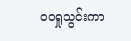ဝဝရှုသွင်းကာ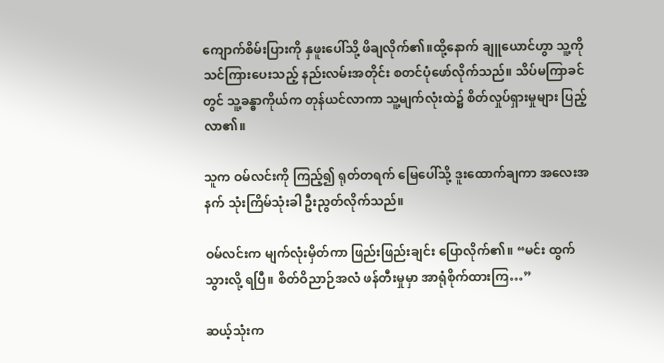ကျောက်စိမ်းပြားကို နှဖူးပေါ်သို့ ဖိချလိုက်၏။ထို့နောက် ချူယောင်ဟွာ သူ့ကို သင်ကြားပေးသည့် နည်းလမ်းအတိုင်း စတင်ပုံဖော်လိုက်သည်။ သိပ်မကြာခင်တွင် သူ့ခန္ဓာကိုယ်က တုန်ယင်လာကာ သူ့မျက်လုံးထဲ၌ စိတ်လှုပ်ရှားမှုများ ပြည့်လာ၏။

သူက ဝမ်လင်းကို ကြည့်၍ ရုတ်တရက် မြေပေါ်သို့ ဒူးထောက်ချကာ အလေးအနက် သုံးကြိမ်သုံးခါ ဦးညွတ်လိုက်သည်။

ဝမ်လင်းက မျက်လုံးမှိတ်ကာ ဖြည်းဖြည်းချင်း ပြောလိုက်၏။ “မင်း ထွက်သွားလို့ ရပြီ။ စိတ်ဝိညာဉ်အလံ ဖန်တီးမှုမှာ အာရုံစိုက်ထားကြ…”

ဆယ့်သုံးက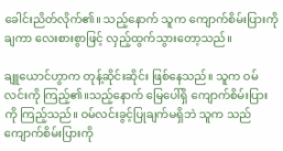ခေါင်းညိတ်လိုက်၏။ သည့်နောက် သူက ကျောက်စိမ်းပြားကို ချကာ လေးစားစွာဖြင့် လှည့်ထွက်သွားတော့သည်။

ချူယောင်ဟွာက တုန့်ဆိုင်းဆိုင်း ဖြစ်နေသည်။ သူက ဝမ်လင်းကို ကြည့်၏။သည့်နောက် မြေပေါ်ရှိ ကျောက်စိမ်းပြားကို ကြည့်သည်။ ဝမ်လင်းခွင့်ပြုချက်မရှိဘဲ သူက သည်ကျောက်စိမ်းပြားကို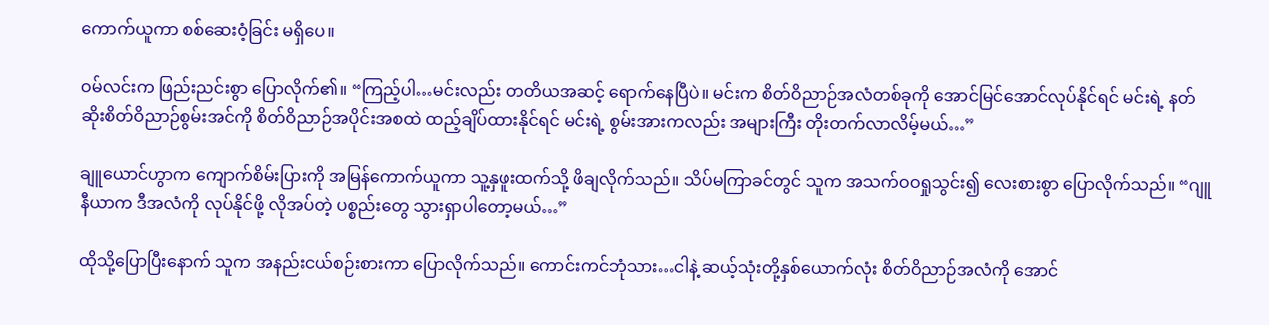ကောက်ယူကာ စစ်ဆေးဝံ့ခြင်း မရှိပေ။

ဝမ်လင်းက ဖြည်းညင်းစွာ ပြောလိုက်၏။ “ကြည့်ပါ…မင်းလည်း တတိယအဆင့် ရောက်နေပြီပဲ။ မင်းက စိတ်ဝိညာဉ်အလံတစ်ခုကို အောင်မြင်အောင်လုပ်နိုင်ရင် မင်းရဲ့ နတ်ဆိုးစိတ်ဝိညာဉ်စွမ်းအင်ကို စိတ်ဝိညာဉ်အပိုင်းအစထဲ ထည့်ချိပ်ထားနိုင်ရင် မင်းရဲ့ စွမ်းအားကလည်း အများကြီး တိုးတက်လာလိမ့်မယ်…”

ချူယောင်ဟွာက ကျောက်စိမ်းပြားကို အမြန်ကောက်ယူကာ သူ့နှဖူးထက်သို့ ဖိချလိုက်သည်။ သိပ်မကြာခင်တွင် သူက အသက်ဝဝရှုသွင်း၍ လေးစားစွာ ပြောလိုက်သည်။ “ဂျူနီယာက ဒီအလံကို လုပ်နိုင်ဖို့ လိုအပ်တဲ့ ပစ္စည်းတွေ သွားရှာပါတော့မယ်…”

ထိုသို့ပြောပြီးနောက် သူက အနည်းငယ်စဉ်းစားကာ ပြောလိုက်သည်။ ကောင်းကင်ဘုံသား…ငါနဲ့ ဆယ့်သုံးတို့နှစ်ယောက်လုံး စိတ်ဝိညာဉ်အလံကို အောင်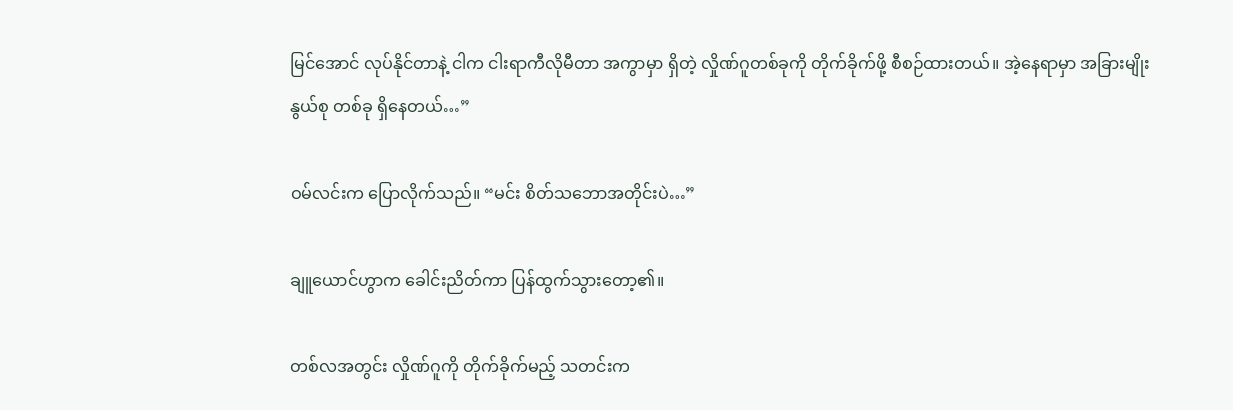မြင်အောင် လုပ်နိုင်တာနဲ့ ငါက ငါးရာကီလိုမီတာ အကွာမှာ ရှိတဲ့ လှိုဏ်ဂူတစ်ခုကို တိုက်ခိုက်ဖို့ စီစဉ်ထားတယ်။ အဲ့နေရာမှာ အခြားမျိုးနွယ်စု တစ်ခု ရှိနေတယ်…”

ဝမ်လင်းက ပြောလိုက်သည်။ “မင်း စိတ်သဘောအတိုင်းပဲ…”

ချူယောင်ဟွာက ခေါင်းညိတ်ကာ ပြန်ထွက်သွားတော့၏။

တစ်လအတွင်း လှိုဏ်ဂူကို တိုက်ခိုက်မည့် သတင်းက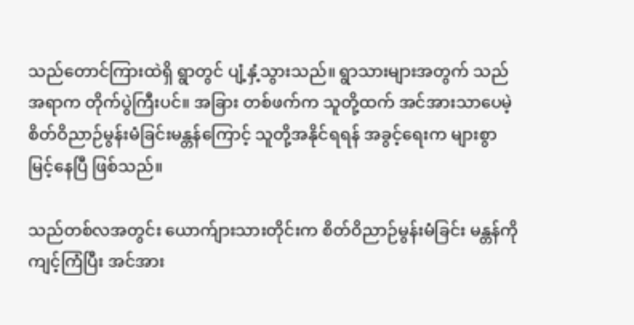သည်တောင်ကြားထဲရှိ ရွာတွင် ပျံ့နှံ့သွားသည်။ ရွာသားများအတွက် သည်အရာက တိုက်ပွဲကြီးပင်။ အခြား တစ်ဖက်က သူတို့ထက် အင်အားသာပေမဲ့ စိတ်ဝိညာဉ်မွန်းမံခြင်းမန္တန်ကြောင့် သူတို့အနိုင်ရရန် အခွင့်ရေးက များစွာ မြင့်နေပြီ ဖြစ်သည်။

သည်တစ်လအတွင်း ယောက်ျားသားတိုင်းက စိတ်ဝိညာဉ်မွန်းမံခြင်း မန္တန်ကို ကျင့်ကြံပြီး အင်အား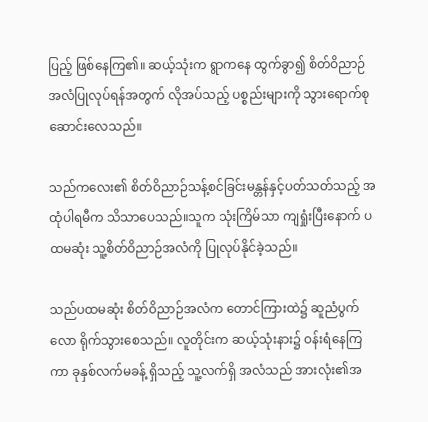ပြည့် ဖြစ်နေကြ၏။ ဆယ့်သုံးက ရွာကနေ ထွက်ခွာ၍ စိတ်ဝိညာဉ်အလံပြုလုပ်ရန်အတွက် လိုအပ်သည့် ပစ္စည်းများကို သွားရောက်စုဆောင်းလေသည်။

သည်ကလေး၏ စိတ်ဝိညာဉ်သန့်စင်ခြင်းမန္တန်နှင့်ပတ်သတ်သည့် အထုံပါရမီက သိသာပေသည်။သူက သုံးကြိမ်သာ ကျရှုံးပြီးနောက် ပထမဆုံး သူ့စိတ်ဝိညာဉ်အလံကို ပြုလုပ်နိုင်ခဲ့သည်။

သည်ပထမဆုံး စိတ်ဝိညာဉ်အလံက တောင်ကြားထဲ၌ ဆူညံပွက်လော ရိုက်သွားစေသည်။ လူတိုင်းက ဆယ့်သုံးနား၌ ဝန်းရံနေကြကာ ခုနှစ်လက်မခန့် ရှိသည့် သူ့လက်ရှိ အလံသည် အားလုံး၏အ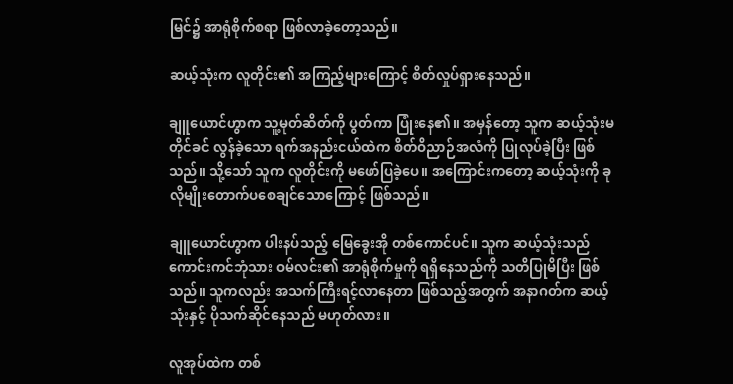မြင်၌ အာရုံစိုက်စရာ ဖြစ်လာခဲ့တော့သည်။

ဆယ့်သုံးက လူတိုင်း၏ အကြည့်များကြောင့် စိတ်လှုပ်ရှားနေသည်။

ချူယောင်ဟွာက သူ့မုတ်ဆိတ်ကို ပွတ်ကာ ပြုံးနေ၏။ အမှန်တော့ သူက ဆယ့်သုံးမတိုင်ခင် လွန်ခဲ့သော ရက်အနည်းငယ်ထဲက စိတ်ဝိညာဉ်အလံကို ပြုလုပ်ခဲ့ပြီး ဖြစ်သည်။ သို့သော် သူက လူတိုင်းကို မဖော်ပြခဲ့ပေ။ အကြောင်းကတော့ ဆယ့်သုံးကို ခုလိုမျိုးတောက်ပစေချင်သောကြောင့် ဖြစ်သည်။

ချူယောင်ဟွာက ပါးနပ်သည့် မြေခွေးအို တစ်ကောင်ပင်။ သူက ဆယ့်သုံးသည် ကောင်းကင်ဘုံသား ဝမ်လင်း၏ အာရုံစိုက်မှုကို ရရှိနေသည်ကို သတိပြုမိပြီး ဖြစ်သည်။ သူကလည်း အသက်ကြီးရင့်လာနေတာ ဖြစ်သည့်အတွက် အနာဂတ်က ဆယ့်သုံးနှင့် ပိုသက်ဆိုင်နေသည် မဟုတ်လား။

လူအုပ်ထဲက တစ်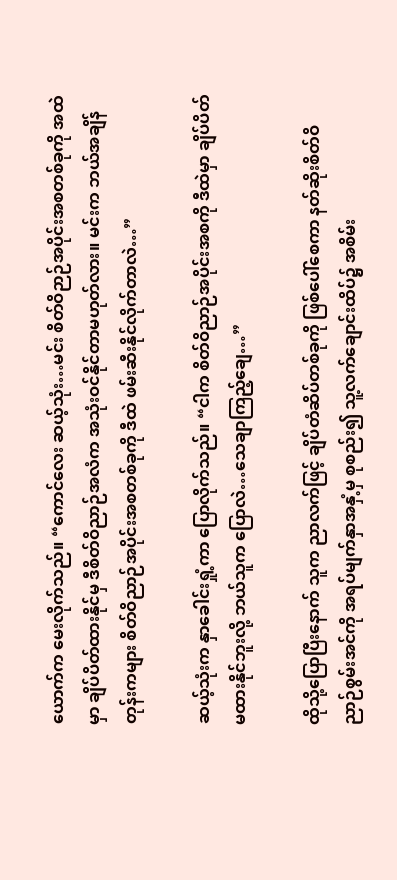ယောက်က မေးလိုက်သည်။ “ကောင်လေး ဆယ့်သုံး…မင်း စိတ်ဝိဉာဉ်အပိုင်းအစတစ်ခုကို အထဲမှာ ချိပ်ပိတ်ထားနိုင်မှ ဒီစိတ်ဝိညာဉ်အလံက အသုံးဝင်နိုင်တာမဟုတ်လား။ မင်းက ဘယ်အချိန်တုန်းကများ စိတ်ဝိညာဉ်အပိုင်းအစတစ်ခုကို ဒီထဲ ဖမ်းဆီးနိုင်လိုက်တာလဲ…”

ဆယ့်သုံးက နှာခေါင်းရှုံ့ကာ ပြောလိုက်သည်။ “ငါက စိတ်ဝိညာဉ်အပိုင်းအစကို ဒီထဲမှာ ချိပ်ပိတ်မထားနိုင်ဘူးလို့ ဘယ်သူက ပြောလဲ…သေချာကြည့်ချေ…”

ထိုသို့ပြောပြီးနောက် သူက ညာလက်ဖြင့် ချိပ်တံဆိပ်တစ်ခုကို ဖြစ်ပေါ်စေကာ နတ်ဆိုးစိတ်ဝိညာဉ်စွမ်းအင်ကို အရပ်မျက်နှာအနှံ့မှ စုစည်း၍ သူ့လက်ချောင်းထိပ်၌ အစိမ်း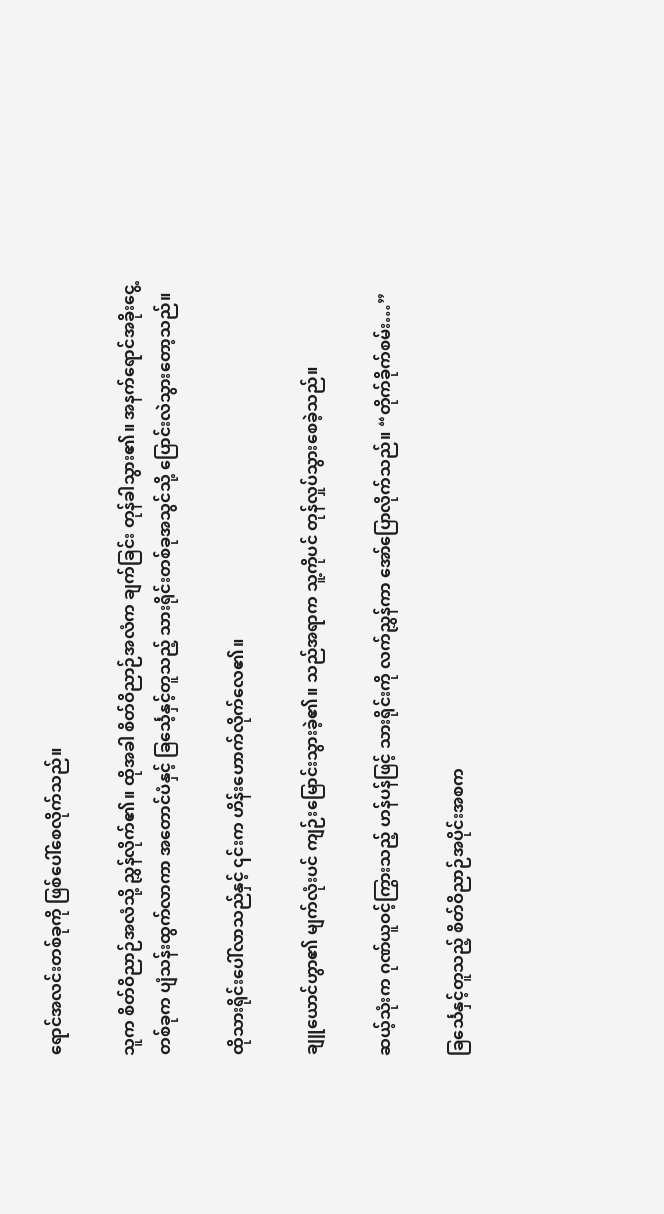ရောင်အလင်းတစ်ခုကို ဖြစ်ပေါ်စေလိုက်သည်။

သူက စိတ်ဝိညာဉ်အလံသို့ ညွှန်လိုက်၏။ ထိုအခါ စိတ်ဝိညာဉ်အလံက ချက်ခြင်း တုန်ခါသွား၏။ အနက်ရောင်အခိုးငွေ့တစ်ခုက ပျံသန်းထွက်လာကာ အတောင်ပံနှင့် ခြင်္သေ့နှင့်တူသည့် သားရိုင်းတစ်ခုအသွင်သို့ ပြောင်းလဲသွားတော့သည်။

ထိုသားရိုင်းပေါ်လာသည်နှင့် ၎င်းက ဟိန်းဟောက်လိုက်လေ၏။

ချူယောင်ဟွာ၏ မျက်လုံးပင် ကျဉ်းမြောင်းသွားခဲ့၏။ သည်အရာက သူ့ကိုပင် တုန်လှုပ်သွားစေခဲ့သည်။

ဆယ့်သုံးက ဂုဏ်ယူဝင့်ကြွားသည့် ဟန်ပန်ဖြင့် သားရိုင်းကို လက်ညွှန်ကာ အော်ပြောလိုက်သည်။ “တိုက်ခိုက်စမ်း…”

ခြင်္သေနှင့်တူသည့် စိတ်ဝိညာဉ်အပိုင်းအစက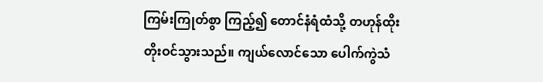ကြမ်းကြုတ်စွာ ကြည့်၍ တောင်နံရံထံသို့ တဟုန်ထိုး တိုးဝင်သွားသည်။ ကျယ်လောင်သော ပေါက်ကွဲသံ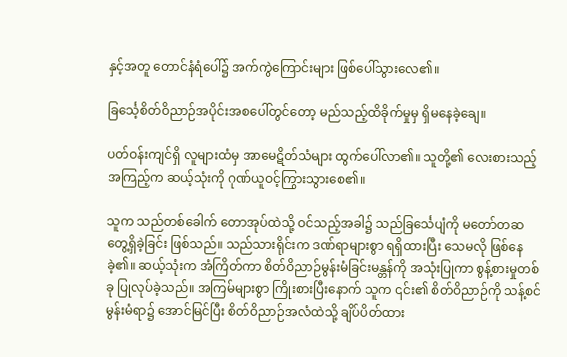နှင့်အတူ တောင်နံရံပေါ်၌ အက်ကွဲကြောင်းများ ဖြစ်ပေါ်သွားလေ၏။

ခြင်္သေ့စိတ်ဝိညာဉ်အပိုင်းအစပေါ်တွင်တော့ မည်သည့်ထိခိုက်မှုမှ ရှိမနေခဲ့ချေ။

ပတ်ဝန်းကျင်ရှိ လူများထံမှ အာမေဋိတ်သံများ ထွက်ပေါ်လာ၏။ သူတို့၏ လေးစားသည့်အကြည့်က ဆယ့်သုံးကို ဂုဏ်ယူဝင့်ကြွားသွားစေ၏။

သူက သည်တစ်ခေါက် တောအုပ်ထဲသို့ ဝင်သည့်အခါ၌ သည်ခြင်္သေပျံကို မတော်တဆ တွေ့ရှိခဲ့ခြင်း ဖြစ်သည်။ သည်သားရိုင်းက ဒဏ်ရာများစွာ ရရှိထားပြီး သေမလို ဖြစ်နေခဲ့၏။ ဆယ့်သုံးက အံကြိတ်ကာ စိတ်ဝိညာဉ်မွန်းမံခြင်းမန္တန်ကို အသုံးပြုကာ စွန့်စားမှုတစ်ခု ပြုလုပ်ခဲ့သည်။ အကြမ်များစွာ ကြိုးစားပြီးနောက် သူက ၎င်း၏ စိတ်ဝိညာဉ်ကို သန့်စင်မွန်းမံရာ၌ အောင်မြင်ပြီး စိတ်ဝိညာဉ်အလံထဲသို့ ချိပ်ပိတ်ထား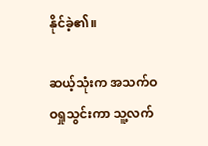နိုင်ခဲ့၏။

ဆယ့်သုံးက အသက်ဝဝရှုသွင်းကာ သူ့လက်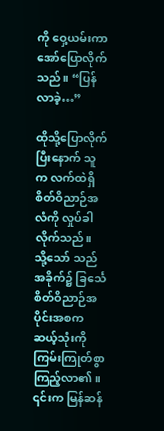ကို ဝှေ့ယမ်းကာ အော်ပြောလိုက်သည်။ “ပြန်လာခဲ့…”

ထိုသို့ပြောလိုက်ပြီးနောက် သူက လက်ထဲရှိ စိတ်ဝိညာဉ်အလံကို လှုပ်ခါလိုက်သည်။ သို့သော် သည်အခိုက်၌ ခြင်္သေစိတ်ဝိညာဉ်အပိုင်းအစက ဆယ့်သုံးကို ကြမ်းကြုတ်စွာ ကြည့်လာ၏။ ၎င်းက မြန်ဆန်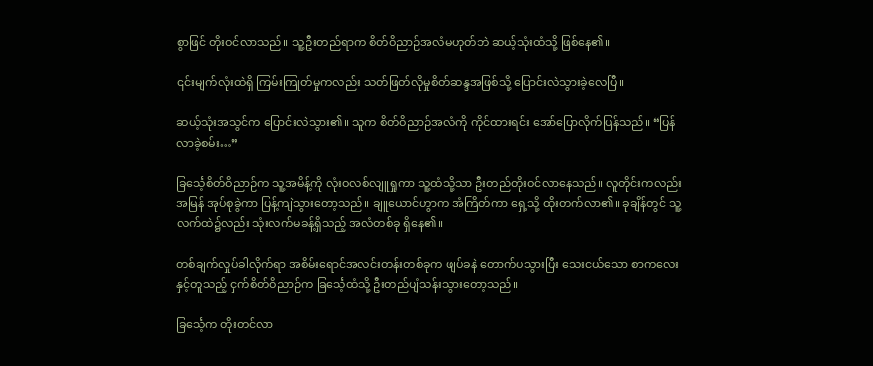စွာဖြင် တိုးဝင်လာသည်။ သူ့ဦးတည်ရာက စိတ်ဝိညာဉ်အလံမဟုတ်ဘဲ ဆယ့်သုံးထံသို့ ဖြစ်နေ၏။

၎င်းမျက်လုံးထဲရှိ ကြမ်းကြုတ်မှုကလည်း သတ်ဖြတ်လိုမှုစိတ်ဆန္ဒအဖြစ်သို့ ပြောင်းလဲသွားခဲ့လေပြီ။

ဆယ့်သုံးအသွင်က ပြောင်းလဲသွား၏။ သူက စိတ်ဝိညာဉ်အလံကို ကိုင်ထားရင်း အော်ပြောလိုက်ပြန်သည်။ “ပြန်လာခဲ့စမ်း…”

ခြင်္သေ့စိတ်ဝိညာဉ်က သူ့အမိန့်ကို လုံးဝလစ်လျူရှုကာ သူ့ထံသို့သာ ဦးတည်တိုးဝင်လာနေသည်။ လူတိုင်းကလည်း အမြန် အုပ်စုခွဲကာ ပြန့်ကျဲသွားတော့သည်။ ချူယောင်ဟွာက အံကြိတ်ကာ ရှေ့သို့ ထိုးတက်လာ၏။ ခုချိန်တွင် သူ့လက်ထဲ၌လည်း သုံးလက်မခန့်ရှိသည့် အလံတစ်ခု ရှိနေ၏။

တစ်ချက်လှုပ်ခါလိုက်ရာ အစိမ်းရောင်အလင်းတန်းတစ်ခုက ဖျပ်ခနဲ တောက်ပသွားပြီး သေးငယ်သော စာကလေးနှင့်တူသည့် ငှက်စိတ်ဝိညာဉ်က ခြင်္သေ့ထံသို့ ဦးတည်ပျံသန်းသွားတော့သည်။

ခြင်္သေ့က တိုးတင်လာ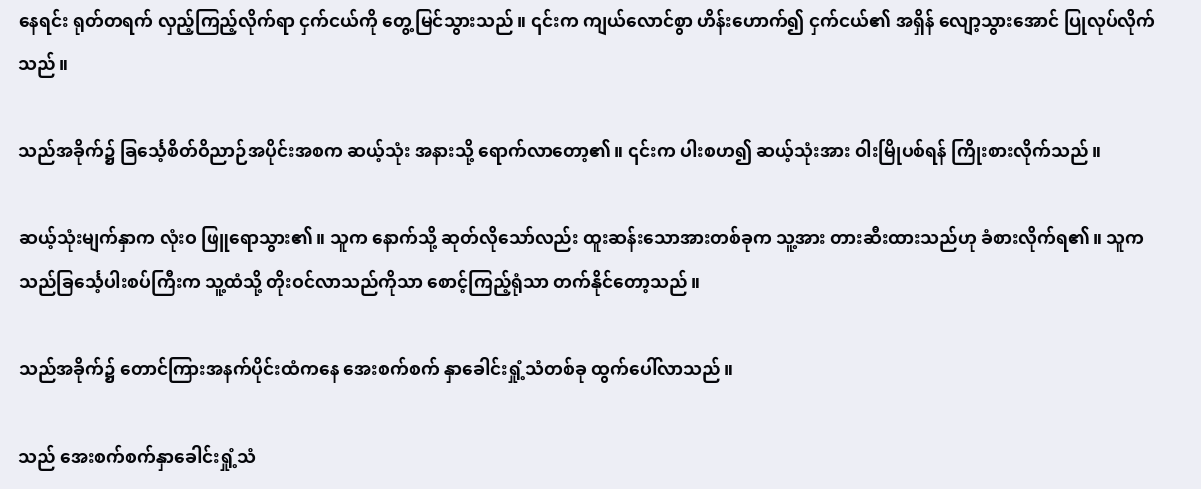နေရင်း ရုတ်တရက် လှည့်ကြည့်လိုက်ရာ ငှက်ငယ်ကို တွေ့မြင်သွားသည်။ ၎င်းက ကျယ်လောင်စွာ ဟိန်းဟောက်၍ ငှက်ငယ်၏ အရှိန် လျော့သွားအောင် ပြုလုပ်လိုက်သည်။

သည်အခိုက်၌ ခြင်္သေ့စိတ်ဝိညာဉ်အပိုင်းအစက ဆယ့်သုံး အနားသို့ ရောက်လာတော့၏။ ၎င်းက ပါးစဟ၍ ဆယ့်သုံးအား ဝါးမြိုပစ်ရန် ကြိုးစားလိုက်သည်။

ဆယ့်သုံးမျက်နှာက လုံးဝ ဖြူရောသွား၏။ သူက နောက်သို့ ဆုတ်လိုသော်လည်း ထူးဆန်းသောအားတစ်ခုက သူ့အား တားဆီးထားသည်ဟု ခံစားလိုက်ရ၏။ သူက သည်ခြင်္သေ့ပါးစပ်ကြီးက သူ့ထံသို့ တိုးဝင်လာသည်ကိုသာ စောင့်ကြည့်ရုံသာ တက်နိုင်တော့သည်။

သည်အခိုက်၌ တောင်ကြားအနက်ပိုင်းထံကနေ အေးစက်စက် နှာခေါင်းရှုံ့သံတစ်ခု ထွက်ပေါ်လာသည်။

သည် အေးစက်စက်နှာခေါင်းရှုံ့သံ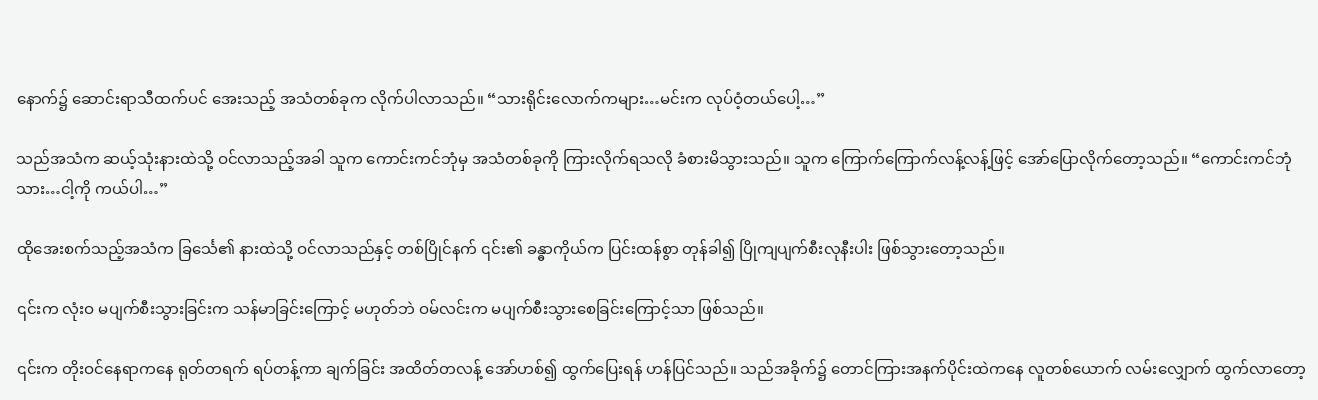နောက်၌ ဆောင်းရာသီထက်ပင် အေးသည့် အသံတစ်ခုက လိုက်ပါလာသည်။ “သားရိုင်းလောက်ကများ…မင်းက လုပ်ဝံ့တယ်ပေါ့…”

သည်အသံက ဆယ့်သုံးနားထဲသို့ ဝင်လာသည့်အခါ သူက ကောင်းကင်ဘုံမှ အသံတစ်ခုကို ကြားလိုက်ရသလို ခံစားမိသွားသည်။ သူက ကြောက်ကြောက်လန့်လန့်ဖြင့် အော်ပြောလိုက်တော့သည်။ “ကောင်းကင်ဘုံသား…ငါ့ကို ကယ်ပါ…”

ထိုအေးစက်သည့်အသံက ခြင်္သေ၏ နားထဲသို့ ဝင်လာသည်နှင့် တစ်ပြိုင်နက် ၎င်း၏ ခန္ဓာကိုယ်က ပြင်းထန်စွာ တုန်ခါ၍ ပြိုကျပျက်စီးလုနီးပါး ဖြစ်သွားတော့သည်။

၎င်းက လုံးဝ မပျက်စီးသွားခြင်းက သန်မာခြင်းကြောင့် မဟုတ်ဘဲ ဝမ်လင်းက မပျက်စီးသွားစေခြင်းကြောင့်သာ ဖြစ်သည်။

၎င်းက တိုးဝင်နေရာကနေ ရုတ်တရက် ရပ်တန့်ကာ ချက်ခြင်း အထိတ်တလန့် အော်ဟစ်၍ ထွက်ပြေးရန် ဟန်ပြင်သည်။ သည်အခိုက်၌ တောင်ကြားအနက်ပိုင်းထဲကနေ လူတစ်ယောက် လမ်းလျှောက် ထွက်လာတော့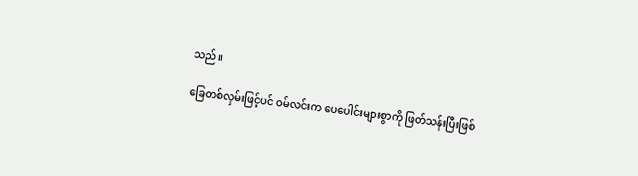သည်။

ခြေတစ်လှမ်းဖြင့်ပင် ဝမ်လင်းက ပေပေါင်းများစွာကို ဖြတ်သန်းပြီးဖြစ်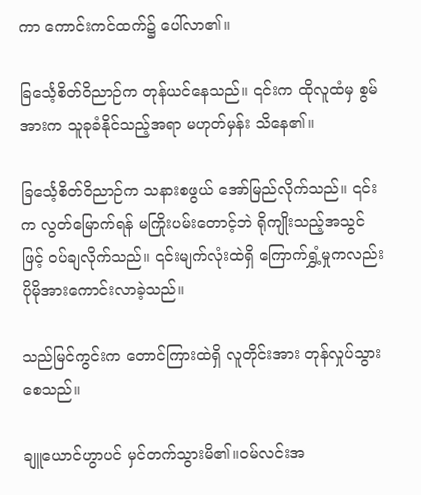ကာ ကောင်းကင်ထက်၌ ပေါ်လာ၏။

ခြင်္သေ့စိတ်ဝိညာဉ်က တုန်ယင်နေသည်။ ၎င်းက ထိုလူထံမှ စွမ်အားက သူခုခံနိုင်သည့်အရာ မဟုတ်မှန်း သိနေ၏။

ခြင်္သေ့စိတ်ဝိညာဉ်က သနားစဖွယ် အော်မြည်လိုက်သည်။ ၎င်းက လွတ်မြောက်ရန် မကြိုးပမ်းတောင့်ဘဲ ရိုကျိုးသည့်အသွင်ဖြင့် ဝပ်ချလိုက်သည်။ ၎င်းမျက်လုံးထဲရှိ ကြောက်ရွှံ့မှုကလည်း ပိုမိုအားကောင်းလာခဲ့သည်။

သည်မြင်ကွင်းက တောင်ကြားထဲရှိ လူတိုင်းအား တုန်လှုပ်သွားစေသည်။

ချူယောင်ဟွာပင် မှင်တက်သွားမိ၏။ဝမ်လင်းအ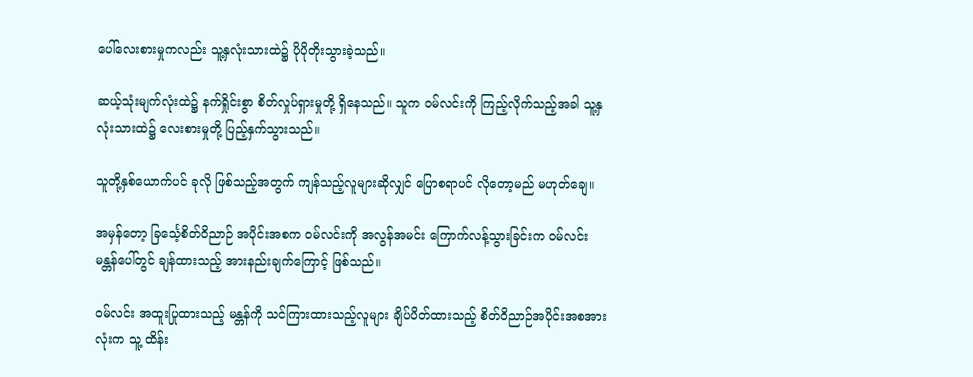ပေါ်လေးစားမှုကလည်း သူ့နှလုံးသားထဲ၌ ပိုပိုတိုးသွားခဲ့သည်။

ဆယ့်သုံးမျက်လုံးထဲ၌ နက်ရှိုင်းစွာ စိတ်လှုပ်ရှားမှုတို့ ရှိနေသည်။ သူက ဝမ်လင်းကို ကြည့်လိုက်သည့်အခါ သူ့နှလုံးသားထဲ၌ လေးစားမှုတို့ ပြည့်နှက်သွားသည်။

သူတို့နှစ်ယောက်ပင် ခုလို ဖြစ်သည့်အတွက် ကျန်သည့်လူများဆိုလျှင် ပြောစရာပင် လိုတော့မည် မဟုတ်ချေ။

အမှန်တော့ ခြင်္သေ့စိတ်ဝိညာဉ် အပိုင်းအစက ဝမ်လင်းကို အလွန်အမင်း ကြောက်လန့်သွားခြင်းက ဝမ်လင်း မန္တန်ပေါ်တွင် ချန်ထားသည့် အားနည်းချက်ကြောင့် ဖြစ်သည်။

ဝမ်လင်း အထူးပြုထားသည့် မန္တန်ကို သင်ကြားထားသည့်လူများ ချိပ်ပိတ်ထားသည့် စိတ်ဝိညာဉ်အပိုင်းအစအားလုံးက သူ့ ထိန်း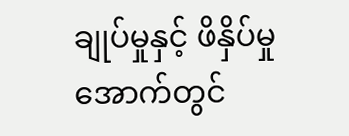ချုပ်မှုနှင့် ဖိနှိပ်မှုအောက်တွင်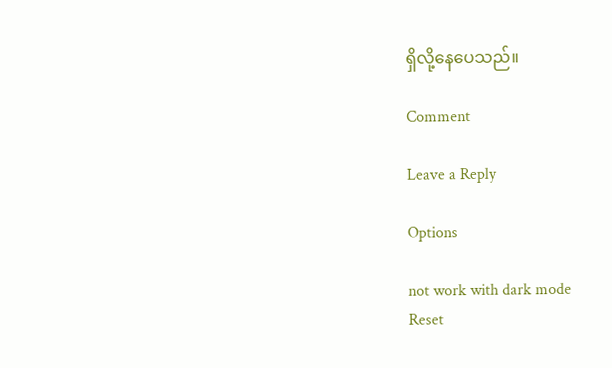ရှိလို့နေပေသည်။

Comment

Leave a Reply

Options

not work with dark mode
Reset